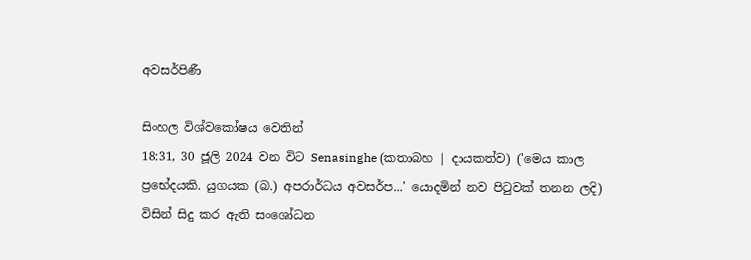අවසර්පිණී

සිංහල විශ්වකෝෂය වෙතින්
18:31, 30 ජූලි 2024 වන විට Senasinghe (කතාබහ | දායකත්ව) ('මෙය කාල ප්‍රභේදයකි. යුගයක (බ.) අපරාර්ධය අවසර්ප...' යොදමින් නව පිටුවක් තනන ලදි) විසින් සිදු කර ඇති සංශෝධන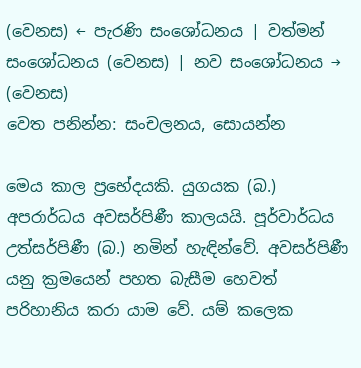(වෙනස) ← පැරණි සංශෝධනය | වත්මන් සංශෝධනය (වෙනස) | නව සංශෝධනය → (වෙනස)
වෙත පනින්න: සංචලනය, සොයන්න

මෙය කාල ප්‍රභේදයකි. යුගයක (බ.) අපරාර්ධය අවසර්පිණී කාලයයි. පූර්වාර්ධය උත්සර්පිණී (බ.) නමින් හැඳින්වේ. අවසර්පිණී යනු ක්‍රමයෙන් පහත බැසීම හෙවත් පරිහානිය කරා යාම වේ. යම් කලෙක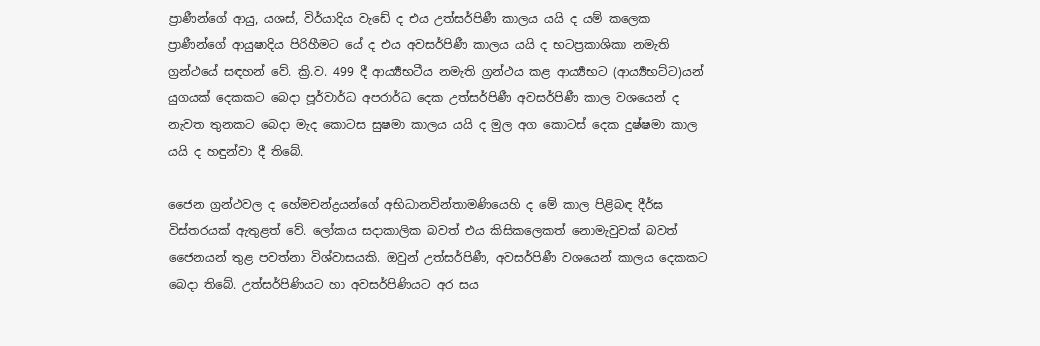ප්‍රාණීන්ගේ ආයු, යශස්, විර්යාදිය වැඩේ ද එය උත්සර්පිණී කාලය යයි ද යම් කලෙක ප්‍රාණීන්ගේ ආයුෂාදිය පිරිහීමට යේ ද එය අවසර්පිණී කාලය යයි ද භටප්‍රකාශිකා නමැති ග්‍රන්ථයේ සඳහන් වේ. ක්‍රි.ව. 499 දී ආර්‍ය්‍යභටීය නමැති ග්‍රන්ථය කළ ආර්‍ය්‍යභට (ආර්‍ය්‍යභට්ට)යන් යුගයක් දෙකකට බෙදා පූර්වාර්ධ අපරාර්ධ දෙක උත්සර්පිණී අවසර්පිණී කාල වශයෙන් ද නැවත තුනකට බෙදා මැද කොටස සුෂමා කාලය යයි ද මුල අග කොටස් දෙක දුෂ්ෂමා කාල යයි ද හඳුන්වා දී තිබේ.

ජෛන ග්‍රන්ථවල ද හේමචන්ද්‍රයන්ගේ අභිධානවින්තාමණියෙහි ද මේ කාල පිළිබඳ දීර්ඝ විස්තරයක් ඇතුළත් වේ. ලෝකය සදාකාලික බවත් එය කිසිකලෙකත් නොමැවුවක් බවත් ජෛනයන් තුළ පවත්නා විශ්වාසයකි. ඔවුන් උත්සර්පිණී, අවසර්පිණී වශයෙන් කාලය දෙකකට බෙදා තිබේ. උත්සර්පිණියට හා අවසර්පිණියට අර සය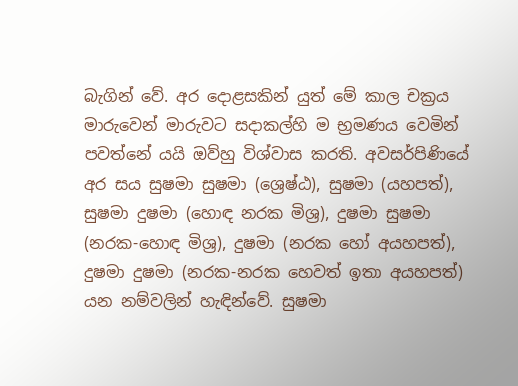බැගින් වේ. අර දොළසකින් යුත් මේ කාල චක්‍රය මාරුවෙන් මාරුවට සදාකල්හි ම භ්‍රමණය වෙමින් පවත්නේ යයි ඔව්හු විශ්වාස කරති. අවසර්පිණියේ අර සය සුෂමා සුෂමා (ශ්‍රෙෂ්ඨ), සුෂමා (යහපත්), සුෂමා දුෂමා (හොඳ නරක මිශ්‍ර), දුෂමා සුෂමා (නරක-හොඳ මිශ්‍ර), දුෂමා (නරක හෝ අයහපත්), දුෂමා දුෂමා (නරක-නරක හෙවත් ඉතා අයහපත්) යන නම්වලින් හැඳින්වේ. සුෂමා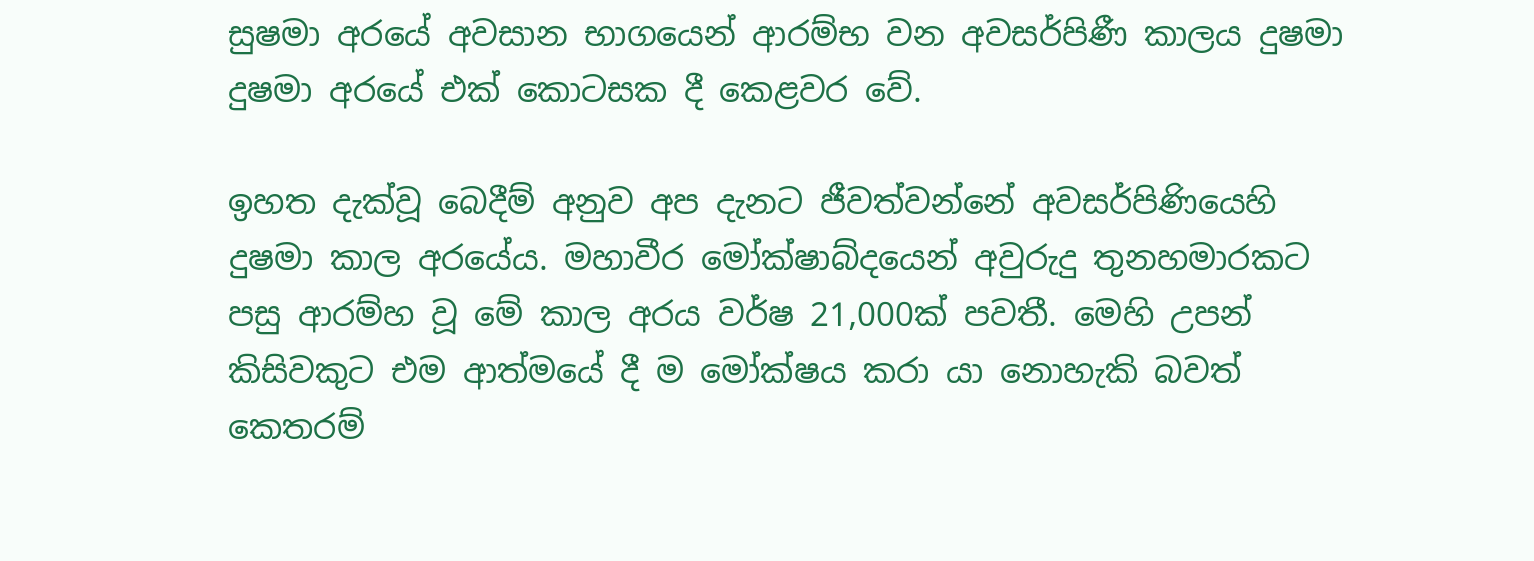සුෂමා අරයේ අවසාන භාගයෙන් ආරම්භ වන අවසර්පිණී කාලය දුෂමා දුෂමා අරයේ එක් කොටසක දී කෙළවර වේ.

ඉහත දැක්වූ බෙදීම් අනුව අප දැනට ජීවත්වන්නේ අවසර්පිණියෙහි දුෂමා කාල අරයේය. මහාවීර මෝක්ෂාබ්දයෙන් අවුරුදු තුනහමාරකට පසු ආරම්හ වූ මේ කාල අරය වර්ෂ 21,000ක් පවතී. මෙහි උපන් කිසිවකුට එම ආත්මයේ දී ම මෝක්ෂය කරා යා නොහැකි බවත් කෙතරම්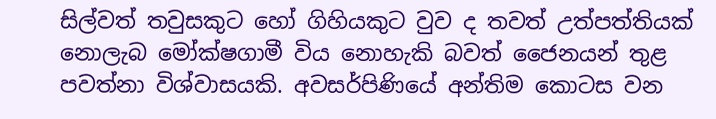සිල්වත් තවුසකුට හෝ ගිහියකුට වුව ද තවත් උත්පත්තියක් නොලැබ මෝක්ෂගාමී විය නොහැකි බවත් ජෛනයන් තුළ පවත්නා විශ්වාසයකි. අවසර්පිණියේ අන්තිම කොටස වන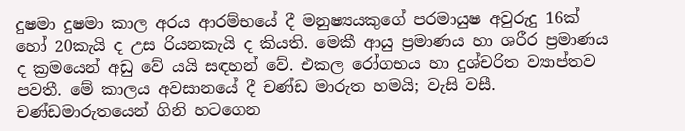දුෂමා දුෂමා කාල අරය ආරම්භයේ දී මනුෂ්‍යයකුගේ පරමායුෂ අවුරුදු 16ක් හෝ 20කැයි ද උස රියනකැයි ද කියති. මෙකී ආයු ප්‍රමාණය හා ශරීර ප්‍රමාණය ද ක්‍රමයෙන් අඩු වේ යයි සඳහන් වේ. එකල රෝගභය හා දුශ්චරිත ව්‍යාප්තව පවතී. මේ කාලය අවසානයේ දී චණ්ඩ මාරුත හමයි; වැසි වසී. චණ්ඩමාරුතයෙන් ගිනි හටගෙන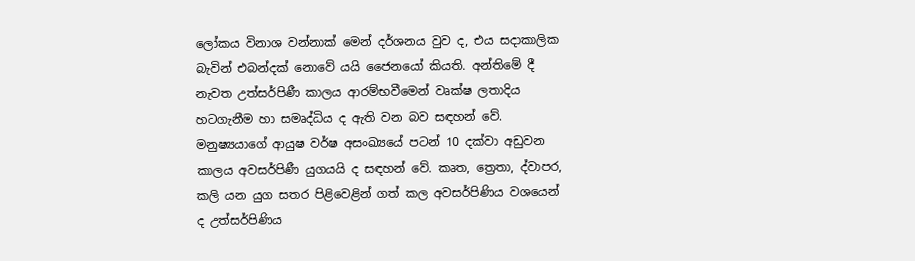ලෝකය විනාශ වන්නාක් මෙන් දර්ශනය වුව ද, එය සදාකාලික බැවින් එබන්දක් නොවේ යයි ජෛනයෝ කියති. අන්තිමේ දී නැවත උත්සර්පිණී කාලය ආරම්භවීමෙන් වෘක්ෂ ලතාදිය හටගැනීම හා සමෘද්ධිය ද ඇති වන බව සඳහන් වේ. මනුෂ්‍යයාගේ ආයුෂ වර්ෂ අසංඛ්‍යයේ පටන් 10 දක්වා අඩුවන කාලය අවසර්පිණී යුගයයි ද සඳහන් වේ. කෘත, ත්‍රෙතා, ද්වාපර, කලි යන යුග සතර පිළිවෙළින් ගත් කල අවසර්පිණිය වශයෙන් ද උත්සර්පිණිය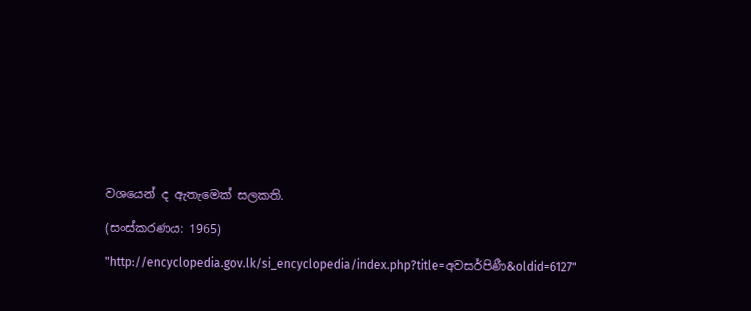වශයෙන් ද ඇතැමෙක් සලකති.

(සංස්කරණය: 1965)

"http://encyclopedia.gov.lk/si_encyclopedia/index.php?title=අවසර්පිණී&oldid=6127"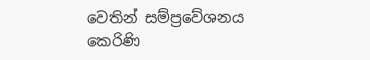වෙතින් සම්ප්‍රවේශනය කෙරිණි